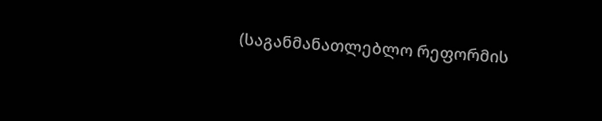(საგანმანათლებლო რეფორმის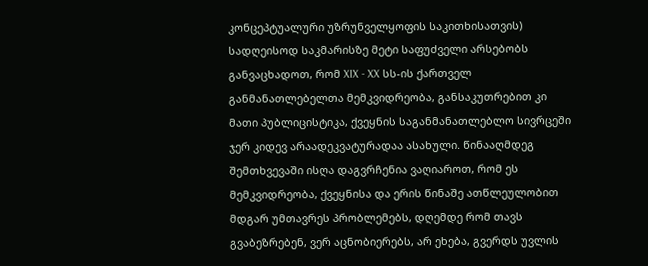კონცეპტუალური უზრუნველყოფის საკითხისათვის)
სადღეისოდ საკმარისზე მეტი საფუძველი არსებობს განვაცხადოთ, რომ XIX - XX სს-ის ქართველ განმანათლებელთა მემკვიდრეობა, განსაკუთრებით კი მათი პუბლიცისტიკა, ქვეყნის საგანმანათლებლო სივრცეში ჯერ კიდევ არაადეკვატურადაა ასახული. წინააღმდეგ შემთხვევაში ისღა დაგვრჩენია ვაღიაროთ, რომ ეს მემკვიდრეობა, ქვეყნისა და ერის წინაშე ათწლეულობით მდგარ უმთავრეს პრობლემებს, დღემდე რომ თავს გვაბეზრებენ, ვერ აცნობიერებს, არ ეხება, გვერდს უვლის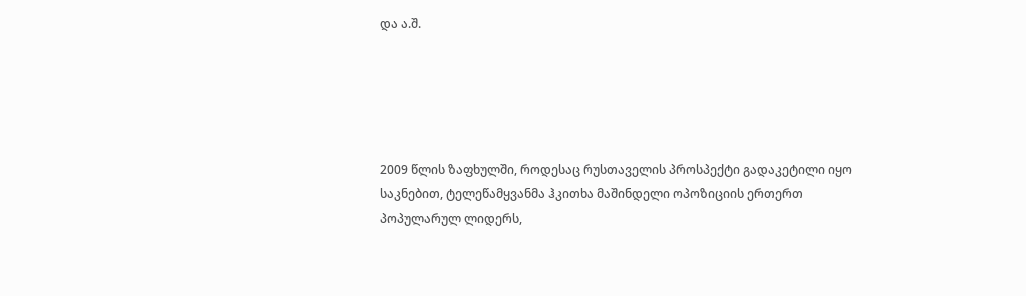და ა.შ.





2009 წლის ზაფხულში, როდესაც რუსთაველის პროსპექტი გადაკეტილი იყო საკნებით, ტელეწამყვანმა ჰკითხა მაშინდელი ოპოზიციის ერთერთ პოპულარულ ლიდერს,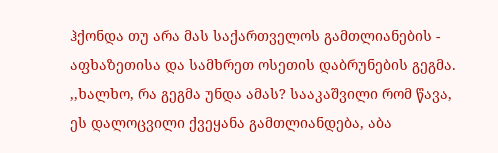ჰქონდა თუ არა მას საქართველოს გამთლიანების - აფხაზეთისა და სამხრეთ ოსეთის დაბრუნების გეგმა. ,,ხალხო, რა გეგმა უნდა ამას? სააკაშვილი რომ წავა, ეს დალოცვილი ქვეყანა გამთლიანდება, აბა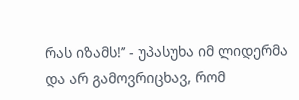რას იზამს!’’ - უპასუხა იმ ლიდერმა და არ გამოვრიცხავ, რომ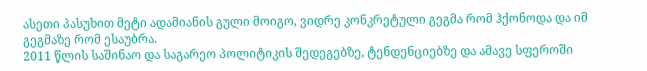ასეთი პასუხით მეტი ადამიანის გული მოიგო, ვიდრე კონკრეტული გეგმა რომ ჰქონოდა და იმ გეგმაზე რომ ესაუბრა.
2011 წლის საშინაო და საგარეო პოლიტიკის შედეგებზე, ტენდენციებზე და ამავე სფეროში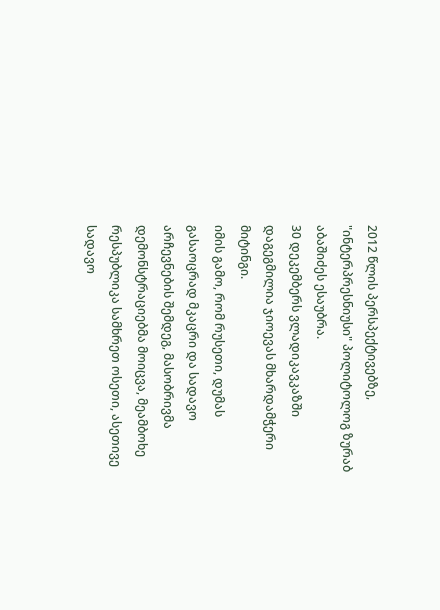2012 წლის პერსპექტივებზე, "ინტერპრესნიუსი" პოლიტოლოგ ზურაბ აბაშიძეს ესაუბრა.
30 დეკემბერს ვლადიკავკაზში დაგეგმილია ჯიოევას მხარდამჭერი მიტინგი.
იმის გამო, რომ რუსეთი, დუმას გასაოცრად მკაცრი და სადავო არჩევნების შემდეგ, მასობრივმა დემონსტრაციებმა მოიცვა, მეამბოხე რესპუბლიკა სამხრეთ ოსეთი, ასეთივე სადავო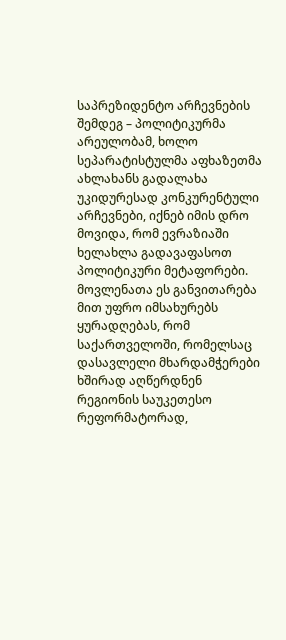საპრეზიდენტო არჩევნების შემდეგ – პოლიტიკურმა არეულობამ, ხოლო სეპარატისტულმა აფხაზეთმა ახლახანს გადალახა უკიდურესად კონკურენტული არჩევნები, იქნებ იმის დრო მოვიდა, რომ ევრაზიაში ხელახლა გადავაფასოთ პოლიტიკური მეტაფორები. მოვლენათა ეს განვითარება მით უფრო იმსახურებს ყურადღებას, რომ საქართველოში, რომელსაც დასავლელი მხარდამჭერები ხშირად აღწერდნენ რეგიონის საუკეთესო რეფორმატორად,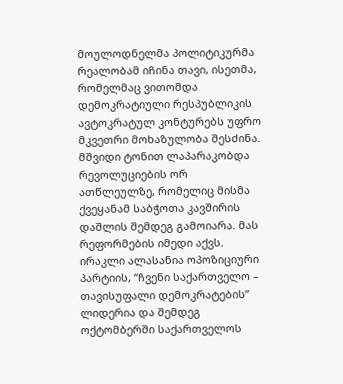მოულოდნელმა პოლიტიკურმა რეალობამ იჩინა თავი, ისეთმა, რომელმაც ვითომდა დემოკრატიული რესპუბლიკის ავტოკრატულ კონტურებს უფრო მკვეთრი მოხაზულობა შესძინა.
მშვიდი ტონით ლაპარაკობდა რევოლუციების ორ ათწლეულზე, რომელიც მისმა ქვეყანამ საბჭოთა კავშირის დაშლის შემდეგ გამოიარა. მას რეფორმების იმედი აქვს. ირაკლი ალასანია ოპოზიციური პარტიის, “ჩვენი საქართველო – თავისუფალი დემოკრატების” ლიდერია და შემდეგ ოქტომბერში საქართველოს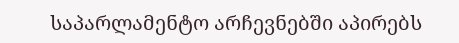საპარლამენტო არჩევნებში აპირებს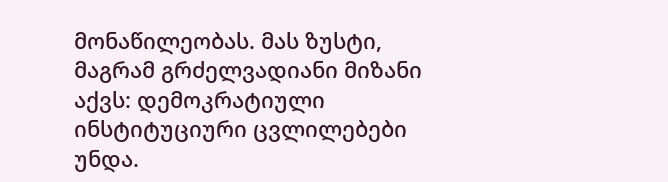მონაწილეობას. მას ზუსტი, მაგრამ გრძელვადიანი მიზანი აქვს: დემოკრატიული ინსტიტუციური ცვლილებები უნდა.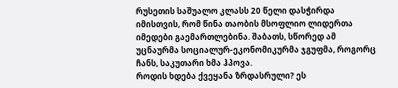რუსეთის საშუალო კლასს 20 წელი დასჭირდა იმისთვის, რომ წინა თაობის მსოფლიო ლიდერთა იმედები გაემართლებინა. შაბათს, სწორედ ამ უცნაურმა სოციალურ-ეკონომიკურმა ჯგუფმა, როგორც ჩანს, საკუთარი ხმა ჰპოვა.
როდის ხდება ქვეყანა ზრდასრული? ეს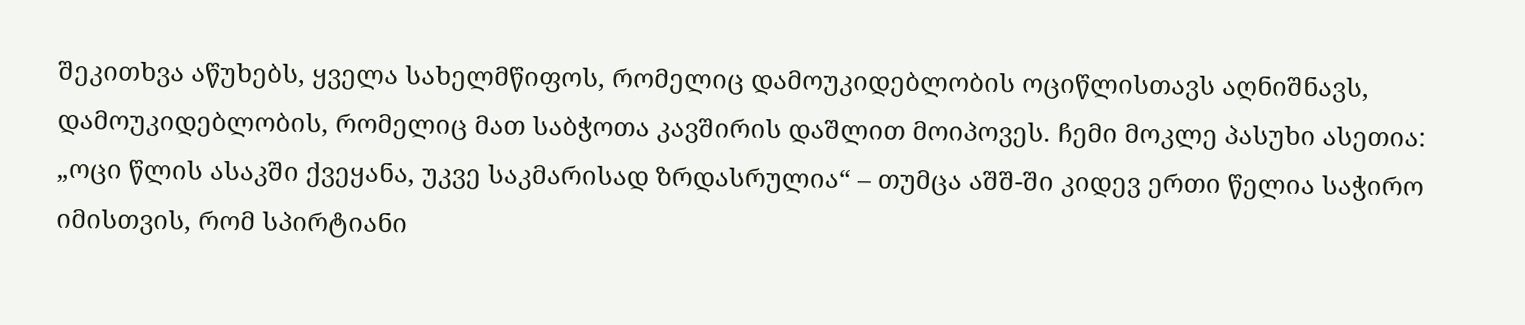შეკითხვა აწუხებს, ყველა სახელმწიფოს, რომელიც დამოუკიდებლობის ოციწლისთავს აღნიშნავს, დამოუკიდებლობის, რომელიც მათ საბჭოთა კავშირის დაშლით მოიპოვეს. ჩემი მოკლე პასუხი ასეთია: „ოცი წლის ასაკში ქვეყანა, უკვე საკმარისად ზრდასრულია“ – თუმცა აშშ-ში კიდევ ერთი წელია საჭირო იმისთვის, რომ სპირტიანი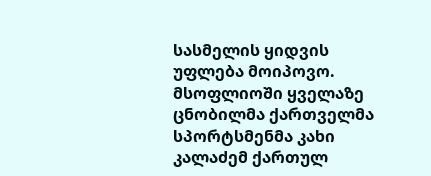სასმელის ყიდვის უფლება მოიპოვო.
მსოფლიოში ყველაზე ცნობილმა ქართველმა სპორტსმენმა კახი კალაძემ ქართულ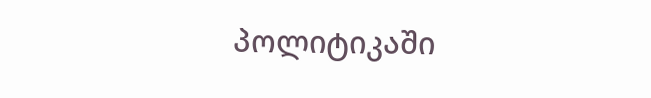პოლიტიკაში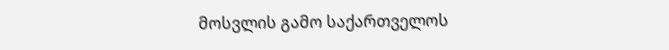მოსვლის გამო საქართველოს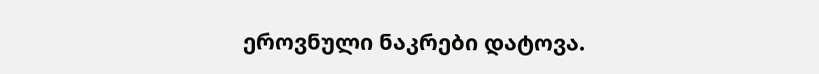ეროვნული ნაკრები დატოვა.